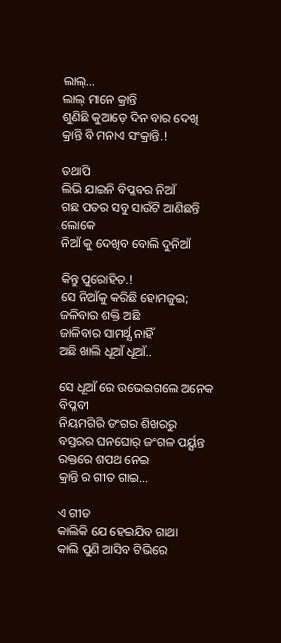ଲାଲ୍…
ଲାଲ୍ ମାନେ କ୍ରାନ୍ତି
ଶୁଣିଛି କୁଆଡ଼େ ଦିନ ବାର ଦେଖି
କ୍ରାନ୍ତି ବି ମନାଏ ସଂକ୍ରାନ୍ତି.!

ତଥାପି
ଲିଭି ଯାଇନି ବିପ୍ଳବର ନିଆଁ
ଗଛ ପତର ସବୁ ସାଉଁଟି ଆଣିଛନ୍ତି ଲୋକେ
ନିଆଁ କୁ ଦେଖିବ ବୋଲି ଦୁନିଆଁ

କିନ୍ତୁ ପୁରୋହିତ.!
ସେ ନିଆଁକୁ କରିଛି ହୋମଜୁଇ;
ଜଳିବାର ଶକ୍ତି ଅଛି
ଜାଳିବାର ସାମର୍ଥ୍ଯ ନାହିଁ
ଅଛି ଖାଲି ଧୂଆଁ ଧୂଆଁ..

ସେ ଧୂଆଁ ରେ ଉଭେଇଗଲେ ଅନେକ ବିପ୍ଳବୀ
ନିୟମଗିରି ଡଂଗର ଶିଖରରୁ
ବସ୍ତରର ଘନଘୋର୍ ଜଂଗଳ ପର୍ୟ୍ଯନ୍ତ
ରକ୍ତରେ ଶପଥ ନେଇ
କ୍ରାନ୍ତି ର ଗୀତ ଗାଇ…

ଏ ଗୀତ
କାଲିକି ଯେ ହେଇଯିବ ଗାଥା
କାଲି ପୁଣି ଆସିବ ଟିଭିରେ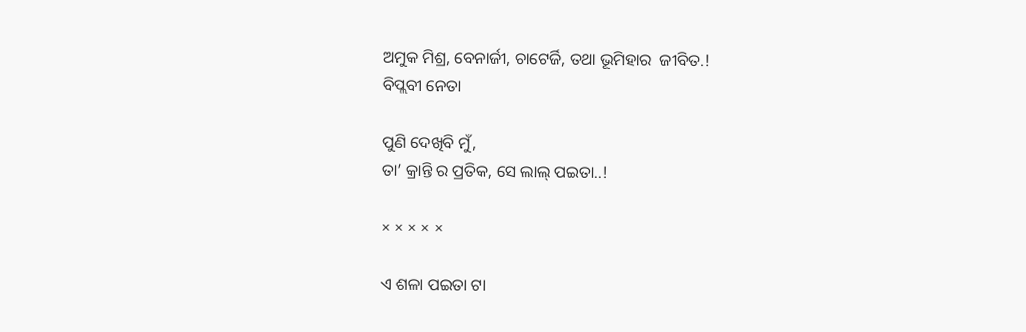ଅମୁକ ମିଶ୍ର, ବେନାର୍ଜୀ, ଚାଟେର୍ଜି, ତଥା ଭୂମିହାର  ଜୀବିତ.!
ବିପ୍ଲବୀ ନେତା

ପୁଣି ଦେଖିବି ମୁଁ,
ତା’ କ୍ରାନ୍ତି ର ପ୍ରତିକ, ସେ ଲାଲ୍ ପଇତା..!

× × × × ×

ଏ ଶଳା ପଇତା ଟା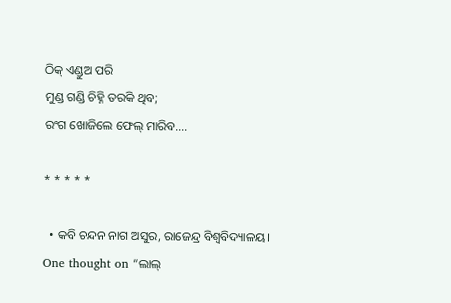ଠିକ୍ ଏଣ୍ଡୁଅ ପରି
ମୁଣ୍ଡ ଗଣ୍ଡି ଚିହ୍ନି ତରକି ଥିବ;
ରଂଗ ଖୋଜିଲେ ଫେଲ୍ ମାରିବ….

* * * * *

  • କବି ଚନ୍ଦନ ନାଗ ଅସୁର, ରାଜେନ୍ଦ୍ର ବିଶ୍ବବିଦ୍ୟାଳୟ।
One thought on “ଲାଲ୍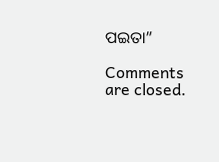ପଇତା”

Comments are closed.